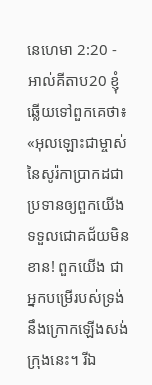នេហេមា 2:20 - អាល់គីតាប20 ខ្ញុំឆ្លើយទៅពួកគេថា៖ «អុលឡោះជាម្ចាស់នៃសូរ៉កាប្រាកដជាប្រទានឲ្យពួកយើងទទួលជោគជ័យមិនខាន! ពួកយើង ជាអ្នកបម្រើរបស់ទ្រង់ នឹងក្រោកឡើងសង់ក្រុងនេះ។ រីឯ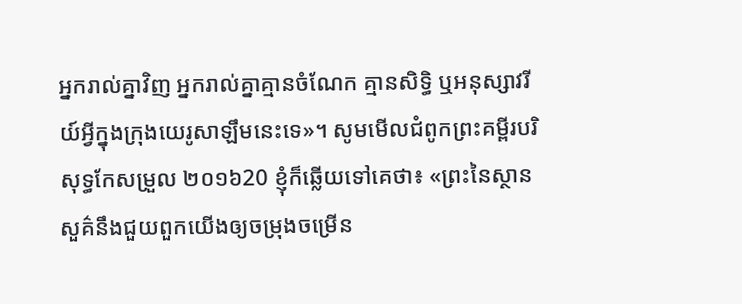អ្នករាល់គ្នាវិញ អ្នករាល់គ្នាគ្មានចំណែក គ្មានសិទ្ធិ ឬអនុស្សាវរីយ៍អ្វីក្នុងក្រុងយេរូសាឡឹមនេះទេ»។ សូមមើលជំពូកព្រះគម្ពីរបរិសុទ្ធកែសម្រួល ២០១៦20 ខ្ញុំក៏ឆ្លើយទៅគេថា៖ «ព្រះនៃស្ថានសួគ៌នឹងជួយពួកយើងឲ្យចម្រុងចម្រើន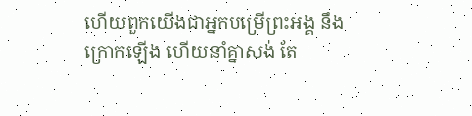ហើយពួកយើងជាអ្នកបម្រើព្រះអង្គ នឹងក្រោកឡើង ហើយនាំគ្នាសង់ តែ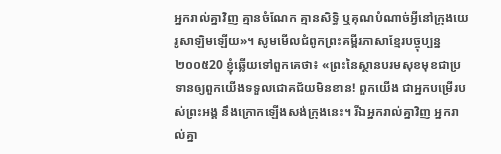អ្នករាល់គ្នាវិញ គ្មានចំណែក គ្មានសិទ្ធិ ឬគុណបំណាច់អ្វីនៅក្រុងយេរូសាឡិមឡើយ»។ សូមមើលជំពូកព្រះគម្ពីរភាសាខ្មែរបច្ចុប្បន្ន ២០០៥20 ខ្ញុំឆ្លើយទៅពួកគេថា៖ «ព្រះនៃស្ថានបរមសុខមុខជាប្រទានឲ្យពួកយើងទទួលជោគជ័យមិនខាន! ពួកយើង ជាអ្នកបម្រើរបស់ព្រះអង្គ នឹងក្រោកឡើងសង់ក្រុងនេះ។ រីឯអ្នករាល់គ្នាវិញ អ្នករាល់គ្នា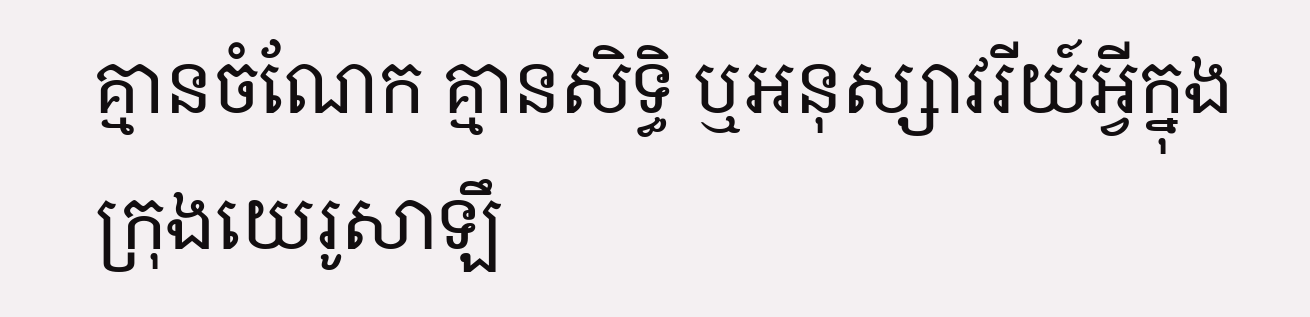គ្មានចំណែក គ្មានសិទ្ធិ ឬអនុស្សាវរីយ៍អ្វីក្នុងក្រុងយេរូសាឡឹ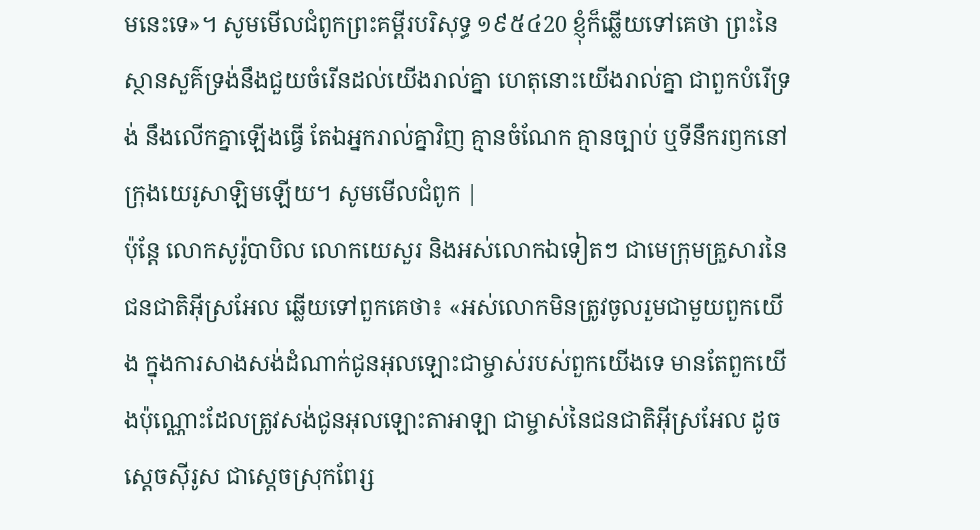មនេះទេ»។ សូមមើលជំពូកព្រះគម្ពីរបរិសុទ្ធ ១៩៥៤20 ខ្ញុំក៏ឆ្លើយទៅគេថា ព្រះនៃស្ថានសួគ៌ទ្រង់នឹងជួយចំរើនដល់យើងរាល់គ្នា ហេតុនោះយើងរាល់គ្នា ជាពួកបំរើទ្រង់ នឹងលើកគ្នាឡើងធ្វើ តែឯអ្នករាល់គ្នាវិញ គ្មានចំណែក គ្មានច្បាប់ ឬទីនឹករឭកនៅក្រុងយេរូសាឡិមឡើយ។ សូមមើលជំពូក |
ប៉ុន្តែ លោកសូរ៉ូបាបិល លោកយេសួរ និងអស់លោកឯទៀតៗ ជាមេក្រុមគ្រួសារនៃជនជាតិអ៊ីស្រអែល ឆ្លើយទៅពួកគេថា៖ «អស់លោកមិនត្រូវចូលរួមជាមួយពួកយើង ក្នុងការសាងសង់ដំណាក់ជូនអុលឡោះជាម្ចាស់របស់ពួកយើងទេ មានតែពួកយើងប៉ុណ្ណោះដែលត្រូវសង់ជូនអុលឡោះតាអាឡា ជាម្ចាស់នៃជនជាតិអ៊ីស្រអែល ដូចស្តេចស៊ីរូស ជាស្តេចស្រុកពែរ្ស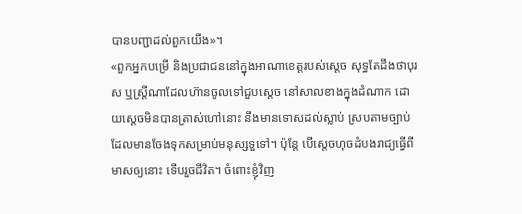បានបញ្ជាដល់ពួកយើង»។
«ពួកអ្នកបម្រើ និងប្រជាជននៅក្នុងអាណាខេត្តរបស់ស្ដេច សុទ្ធតែដឹងថាបុរស ឬស្ត្រីណាដែលហ៊ានចូលទៅជួបស្ដេច នៅសាលខាងក្នុងដំណាក ដោយស្ដេចមិនបានត្រាស់ហៅនោះ នឹងមានទោសដល់ស្លាប់ ស្របតាមច្បាប់ដែលមានចែងទុកសម្រាប់មនុស្សទួទៅ។ ប៉ុន្តែ បើស្តេចហុចដំបងរាជ្យធ្វើពីមាសឲ្យនោះ ទើបរួចជីវិត។ ចំពោះខ្ញុំវិញ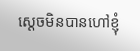ស្តេចមិនបានហៅខ្ញុំ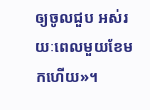ឲ្យចូលជួប អស់រយៈពេលមួយខែមកហើយ»។